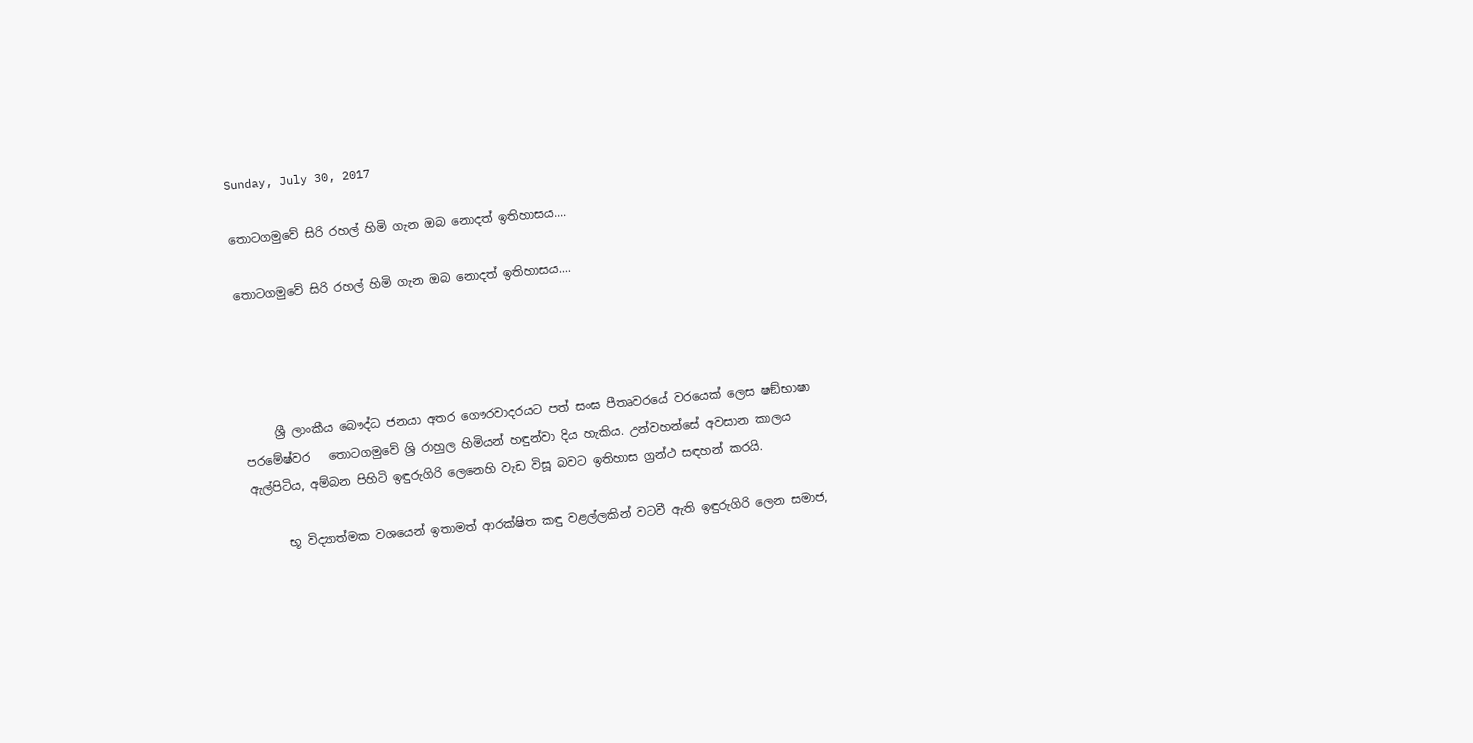Sunday, July 30, 2017

තොටගමුවේ සිරි රහල් හිමි ගැන ඔබ නොදත් ඉතිහාසය....

තොටගමුවේ සිරි රහල් හිමි ගැන ඔබ නොදත් ඉතිහාසය....




     ශ්‍රී ලාංකීය බෞද්ධ ජනයා අතර ගෞරවාදරයට පත් සංඝ පීතෘවරයේ වරයෙක් ලෙස ෂඞ්භාෂා පරමේෂ්වර   තොටගමුවේ ශ්‍රි රාහුල හිමියන් හඳුන්වා දිය හැකිය. උන්වහන්සේ අවසාන කාලය ඇල්පිටිය, අම්බන පිහිටි ඉඳුරුගිරි ලෙනෙහි වැඩ විසූ බවට ඉතිහාස ග්‍රන්ථ සඳහන් කරයි.

      භූ විද්‍යාත්මක වශයෙන් ඉතාමත් ආරක්ෂිත කඳු වළල්ලකින් වටවී ඇති ඉඳුරුගිරි ලෙන සමාජ,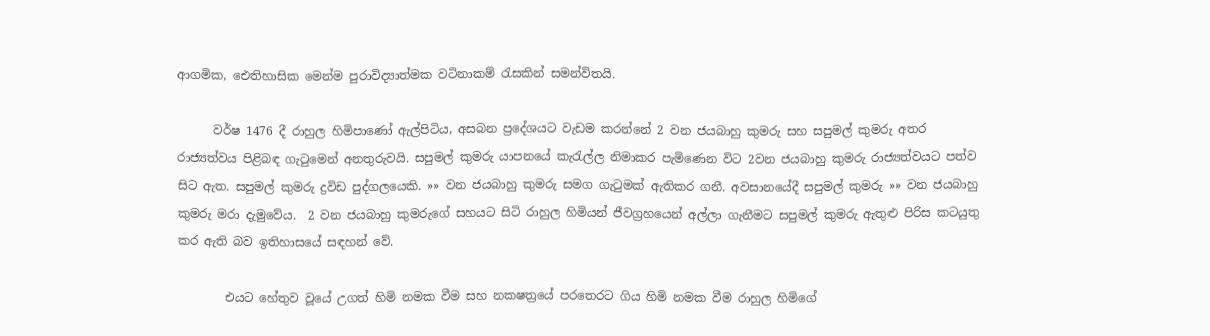ආගමික, ඓතිහාසික මෙන්ම පුරාවිද්‍යාත්මක වටිනාකම් රැසකින් සමන්විතයි.

      වර්ෂ 1476 දී රාහුල හිමිපාණෝ ඇල්පිටිය, අසබන ප්‍රදේශයට වැඩම කරන්නේ 2 වන ජයබාහු කුමරු සහ සපුමල් කුමරු අතර රාජ්‍යත්වය පිළිබඳ ගැටුමෙන් අනතුරුවයි. සපුමල් කුමරු යාපනයේ කැරැල්ල නිමාකර පැමිණෙන විට 2වන ජයබාහු කුමරු රාජ්‍යත්වයට පත්ව සිට ඇත. සපුමල් කුමරු ද්‍රවිඩ පුද්ගලයෙකි. »» වන ජයබාහු කුමරු සමග ගැටුමක් ඇතිකර ගනී. අවසානයේදී සපුමල් කුමරු »» වන ජයබාහු කුමරු මරා දැමුවේය.  2 වන ජයබාහු කුමරුගේ සහයට සිටි රාහුල හිමියන් ජීවග්‍රහයෙන් අල්ලා ගැනීමට සපුමල් කුමරු ඇතුළු පිරිස කටයුතු කර ඇති බව ඉතිහාසයේ සඳහන් වේ.

        එයට හේතුව වූයේ උගත් හිමි නමක වීම සහ නකෂත්‍රයේ පරතෙරට ගිය හිමි නමක වීම රාහුල හිමිගේ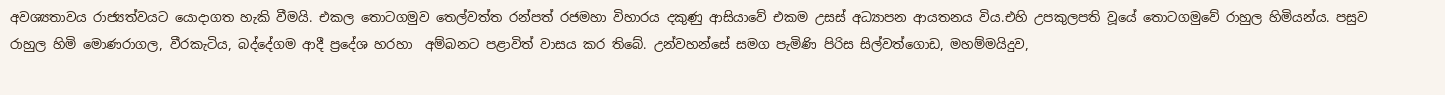අවශ්‍යතාවය රාජ්‍යත්වයට යොදාගත හැකි වීමයි. එකල තොටගමුව තෙල්වත්ත රන්පත් රජමහා විහාරය දකුණු ආසියාවේ එකම උසස් අධ්‍යාපන ආයතනය විය.එහි උපකුලපති වූයේ තොටගමුවේ රාහුල හිමියන්ය. පසුව රාහුල හිමි මොණරාගල, වීරකැටිය, බද්දේගම ආදී ප්‍රදේශ හරහා  අම්බනට පළාවිත් වාසය කර තිබේ. උන්වහන්සේ සමග පැමිණි පිරිස සිල්වත්ගොඩ, මහම්මයිදුව,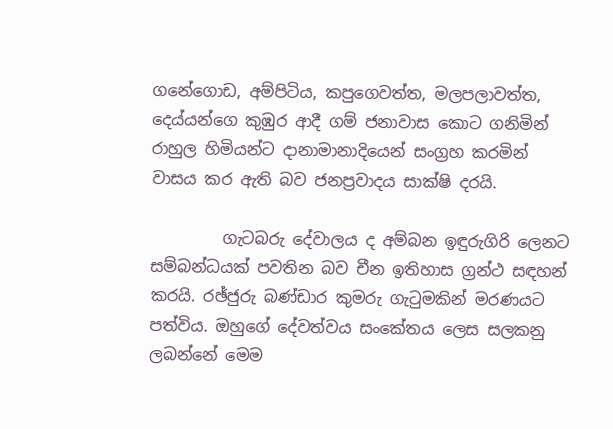ගනේගොඩ, අම්පිටිය, කපුගෙවත්ත, මලපලාවත්ත, දෙය්යන්ගෙ කුඹුර ආදී ගම් ජනාවාස කොට ගනිමින් රාහුල හිමියන්ට දානාමානාදියෙන් සංග්‍රහ කරමින් වාසය කර ඇති බව ජනප්‍රවාදය සාක්ෂි දරයි.

         ගැටබරු දේවාලය ද අම්බන ඉඳුරුගිරි ලෙනට සම්බන්ධයක් පවතින බව චීන ඉතිහාස ග්‍රන්ථ සඳහන් කරයි. රඡ්ජුරු බණ්ඩාර කුමරු ගැටුමකින් මරණයට පත්විය. ඔහුගේ දේවත්වය සංකේතය ලෙස සලකනු ලබන්නේ මෙම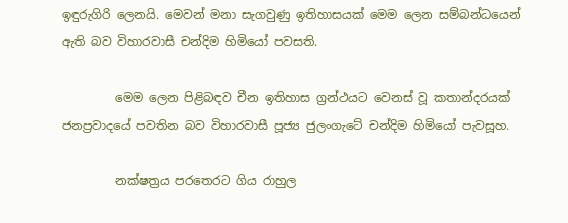ඉඳුරුගිරි ලෙනයි. මෙවන් මනා සැගවුණු ඉතිහාසයක් මෙම ලෙන සම්බන්ධයෙන් ඇති බව විහාරවාසී චන්දිම හිමියෝ පවසති.

         මෙම ලෙන පිළිබඳව චීන ඉතිහාස ග්‍රන්ථයට වෙනස් වූ කතාන්දරයක් ජනප්‍රවාදයේ පවතින බව විහාරවාසී පූජ්‍ය ජුලංගැටේ චන්දිම හිමියෝ පැවසූහ.

         නක්ෂත්‍රය පරතෙරට ගිය රාහුල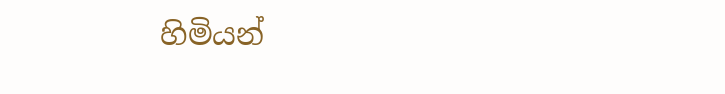හිමියන්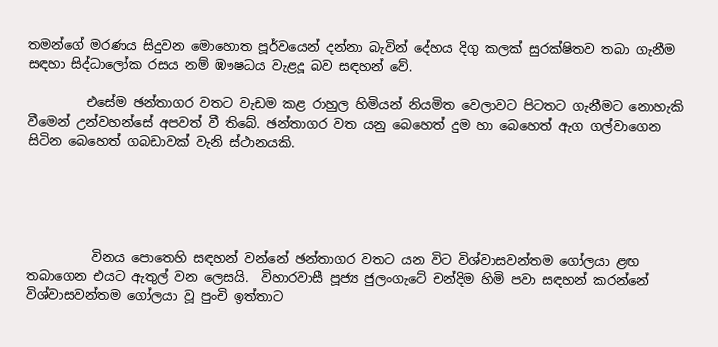තමන්ගේ මරණය සිදුවන මොහොත පූර්වයෙන් දන්නා බැවින් දේහය දිගු කලක් සුරක්ෂිතව තබා ගැනීම සඳහා සිද්ධාලෝක රසය නම් ඹෟෂධය වැළදූ බව සඳහන් වේ.

         එසේම ඡන්තාගර වතට වැඩම කළ රාහුල හිමියන් නියමිත වෙලාවට පිටතට ගැනීමට නොහැකි වීමෙන් උන්වහන්සේ අපවත් වී තිබේ. ඡන්තාගර වත යනු බෙහෙත් දුම හා බෙහෙත් ඇග ගල්වාගෙන සිටින බෙහෙත් ගබඩාවක් වැනි ස්ථානයකි.





          විනය පොතෙහි සඳහන් වන්නේ ඡන්තාගර වතට යන විට විශ්වාසවන්තම ගෝලයා ළඟ තබාගෙන එයට ඇතුල් වන ලෙසයි.  විහාරවාසී පූජ්‍ය ජුලංගැටේ චන්දිම හිමි පවා සඳහන් කරන්නේ විශ්වාසවන්තම ගෝලයා වූ පුංචි ඉත්තාට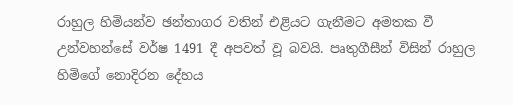රාහුල හිමියන්ව ඡන්තාගර වතින් එළියට ගැනීමට අමතක වී උන්වහන්සේ වර්ෂ 1491 දී අපවත් වූ බවයි. පෘතුගීසීන් විසින් රාහුල හිමිගේ නොදිරන දේහය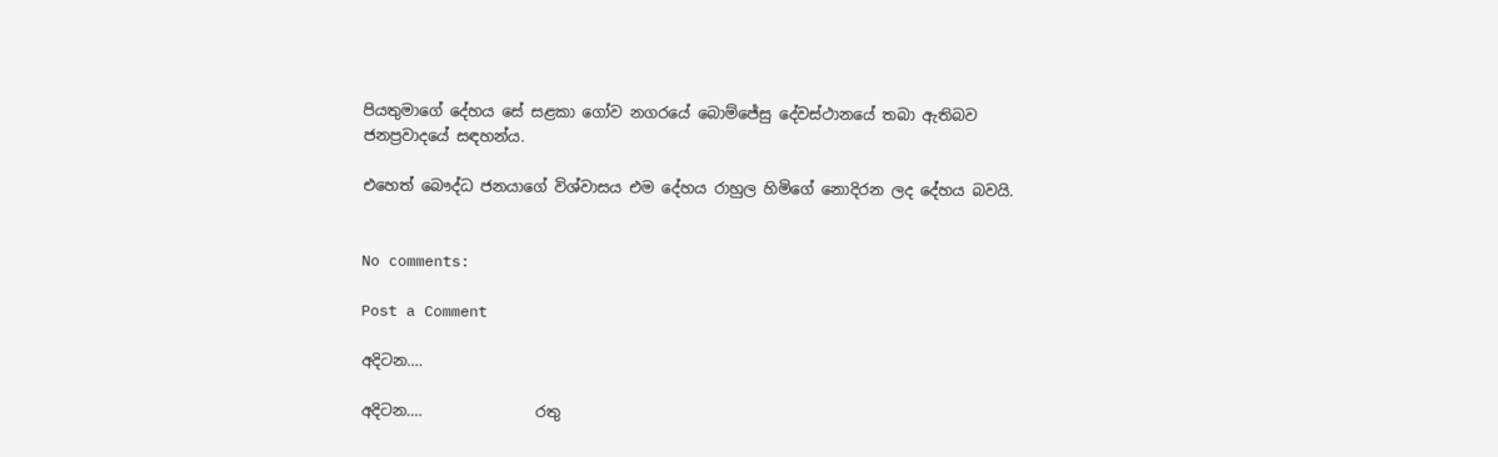පියතුමාගේ දේහය සේ සළකා ගෝව නගරයේ බොම්ජේසු දේවස්ථානයේ තබා ඇතිබව ජනප්‍රවාදයේ සඳහන්ය.

එහෙත් බෞද්ධ ජනයාගේ විශ්වාසය එම දේහය රාහුල හිමිගේ නොදිරන ලද දේහය බවයි.


No comments:

Post a Comment

අදිටන....

අදිටන....               රතු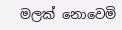මලක් නොවෙමි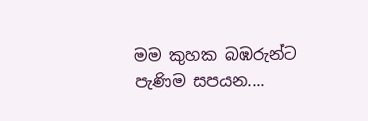මම කුහක බඹරුන්ට පැණිම සපයන....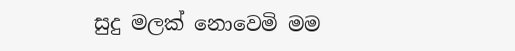සුදු මලක් නොවෙමි මම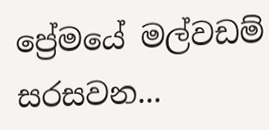ප්‍රේමයේ මල්වඩම් සරසවන...